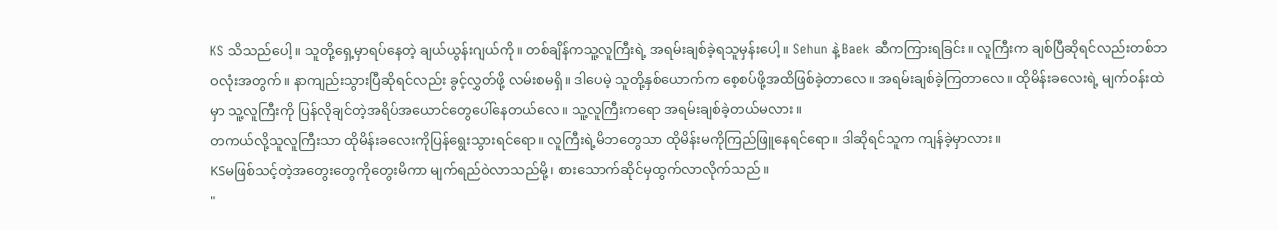KS သိသည်ပေါ့ ။ သူတို့ရှေ့မှာရပ်နေတဲ့ ချယ်ယွန်းဂျယ်ကို။ တစ်ချိန်ကသူ့လူကြီးရဲ့ အရမ်းချစ်ခဲ့ရသူမှန်းပေါ့။ Sehun နဲ့ Baek ဆီကကြားရခြင်း။ လူကြီးက ချစ်ပြီဆိုရင်လည်းတစ်ဘဝလုံးအတွက်။ နာကျည်းသွားပြီဆိုရင်လည်း ခွင့်လွှတ်ဖို့ လမ်းစမရှိ။ ဒါပေမဲ့ သူတို့နှစ်ယောက်က စေ့စပ်ဖို့အထိဖြစ်ခဲ့တာလေ။ အရမ်းချစ်ခဲ့ကြတာလေ။ ထိုမိန်းခလေးရဲ့ မျက်ဝန်းထဲမှာ သူ့လူကြီးကို ပြန်လိုချင်တဲ့အရိပ်အယောင်တွေပေါ်နေတယ်လေ။ သူ့လူကြီးကရော အရမ်းချစ်ခဲ့တယ်မလား။
တကယ်လို့သူလူကြီးသာ ထိုမိန်းခလေးကိုပြန်ရွေးသွားရင်ရော။ လူကြီးရဲ့မိဘတွေသာ ထိုမိန်းမကိုကြည်ဖြူနေရင်ရော။ ဒါဆိုရင်သူက ကျန်ခဲ့မှာလား။
KSမဖြစ်သင့်တဲ့အတွေးတွေကိုတွေးမိကာ မျက်ရည်ဝဲလာသည်မို့၊ စားသောက်ဆိုင်မှထွက်လာလိုက်သည်။
"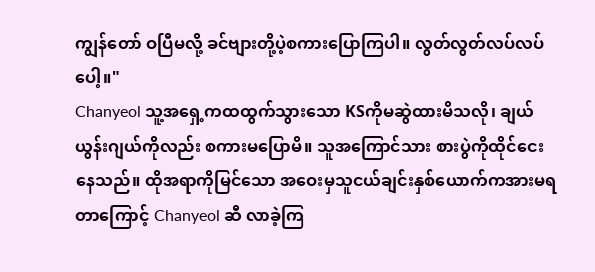ကျွန်တော် ဝပြီမလို့ ခင်ဗျားတို့ပဲ့စကားပြောကြပါ။ လွတ်လွတ်လပ်လပ်ပေါ့။"
Chanyeol သူ့အရှေ့ကထထွက်သွားသော KSကိုမဆွဲထားမိသလို၊ ချယ်ယွန်းဂျယ်ကိုလည်း စကားမပြောမိ။ သူအကြောင်သား စားပွဲကိုထိုင်ငေးနေသည်။ ထိုအရာကိုမြင်သော အဝေးမှသူငယ်ချင်းနှစ်ယောက်ကအားမရတာကြောင့် Chanyeol ဆီ လာခဲ့ကြ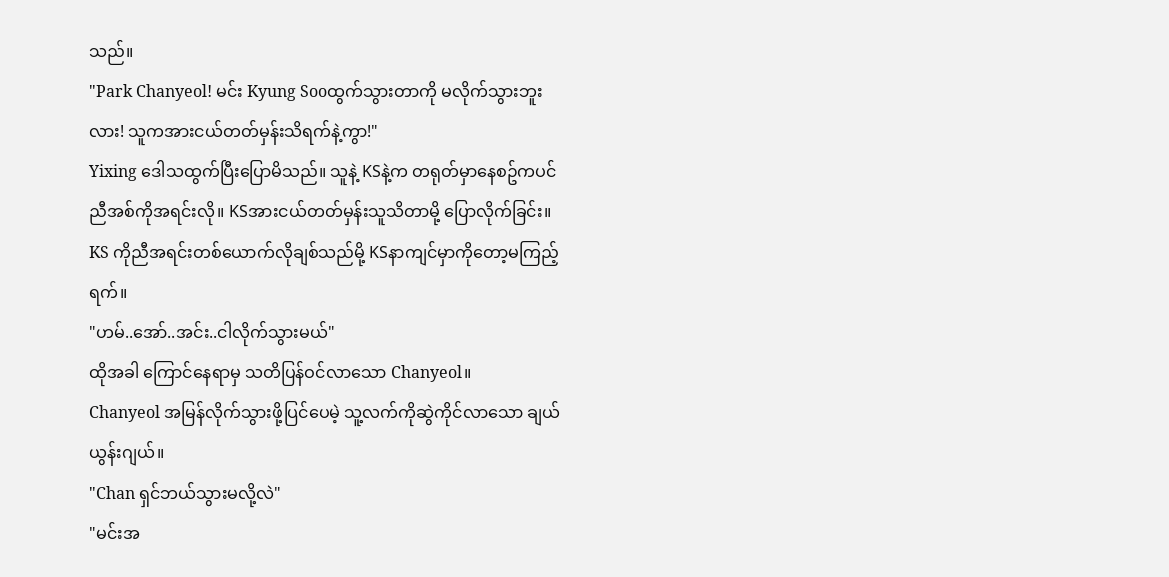သည်။
"Park Chanyeol! မင်း Kyung Sooထွက်သွားတာကို မလိုက်သွားဘူးလား! သူကအားငယ်တတ်မှန်းသိရက်နဲ့ကွာ!"
Yixing ဒေါသထွက်ပြီးပြောမိသည်။ သူနဲ့ KSနဲ့က တရုတ်မှာနေစဥ်ကပင် ညီအစ်ကိုအရင်းလို။ KSအားငယ်တတ်မှန်းသူသိတာမို့ ပြောလိုက်ခြင်း။ KS ကိုညီအရင်းတစ်ယောက်လိုချစ်သည်မို့ KSနာကျင်မှာကိုတော့မကြည့်ရက်။
"ဟမ်..အော်..အင်း..ငါလိုက်သွားမယ်"
ထိုအခါ ကြောင်နေရာမှ သတိပြန်ဝင်လာသော Chanyeol။
Chanyeol အမြန်လိုက်သွားဖို့ပြင်ပေမဲ့ သူ့လက်ကိုဆွဲကိုင်လာသော ချယ်ယွန်းဂျယ်။
"Chan ရှင်ဘယ်သွားမလို့လဲ"
"မင်းအ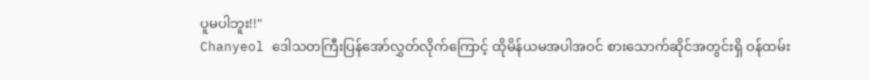ပူမပါဘူး!!"
Chanyeol ဒေါသတကြီးပြန်အော်လွှတ်လိုက်ကြောင့် ထိုမိန်ယမအပါအဝင် စားသောက်ဆိုင်အတွင်းရှိ ဝန်ထမ်း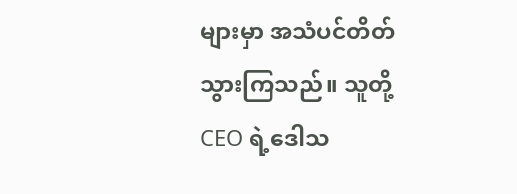များမှာ အသံပင်တိတ်သွားကြသည်။ သူတို့ CEO ရဲ့ဒေါသ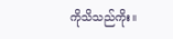ကိုသိသည်ကိုး။